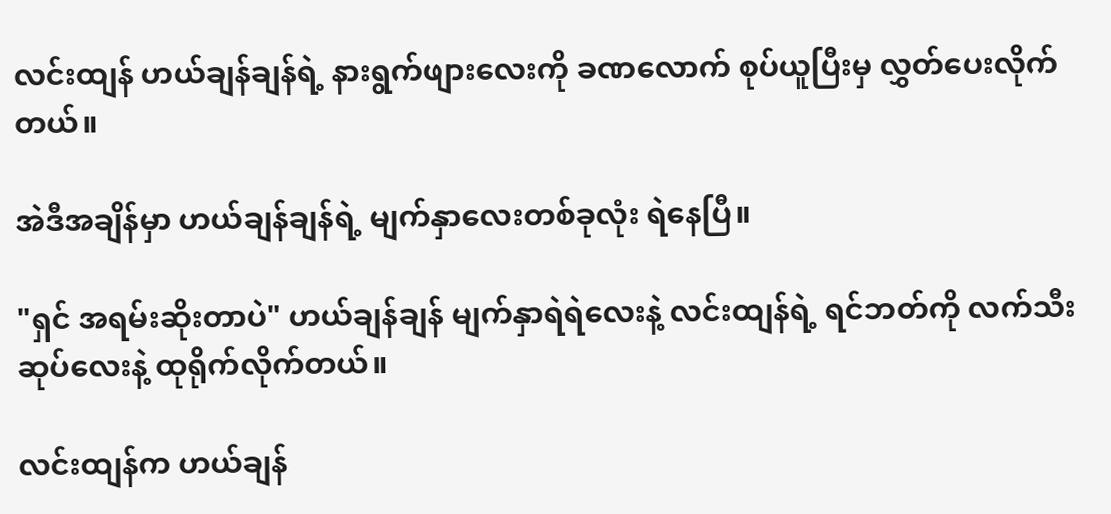လင်းထျန် ဟယ်ချန်ချန်ရဲ့ နားရွက်ဖျားလေးကို ခဏလောက် စုပ်ယူပြီးမှ လွှတ်ပေးလိုက်တယ်။

အဲဒီအချိန်မှာ ဟယ်ချန်ချန်ရဲ့ မျက်နှာလေးတစ်ခုလုံး ရဲနေပြီ။

"ရှင် အရမ်းဆိုးတာပဲ" ဟယ်ချန်ချန် မျက်နှာရဲရဲလေးနဲ့ လင်းထျန်ရဲ့ ရင်ဘတ်ကို လက်သီးဆုပ်လေးနဲ့ ထုရိုက်လိုက်တယ်။

လင်းထျန်က ဟယ်ချန်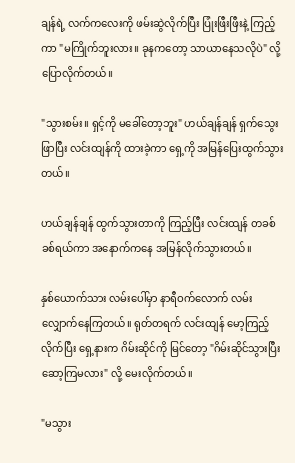ချန်ရဲ့ လက်ကလေးကို ဖမ်းဆွဲလိုက်ပြီး ပြုံးဖြီးဖြီးနဲ့ ကြည့်ကာ "မကြိုက်ဘူးလား။ ခုနကတော့ သာယာနေသလိုပဲ" လို့ ပြောလိုက်တယ်။

"သွားစမ်း။ ရှင့်ကို မခေါ်တော့ဘူး" ဟယ်ချန်ချန် ရှက်သွေးဖြာပြီး လင်းထျန်ကို ထားခဲ့ကာ ရှေ့ကို အမြန်ပြေးထွက်သွားတယ်။

ဟယ်ချန်ချန် ထွက်သွားတာကို ကြည့်ပြီး လင်းထျန် တခစ်ခစ်ရယ်ကာ အနောက်ကနေ အမြန်လိုက်သွားတယ်။

နှစ်ယောက်သား လမ်းပေါ်မှာ နာရီဝက်လောက် လမ်းလျှောက်နေကြတယ်။ ရုတ်တရက် လင်းထျန် မော့ကြည့်လိုက်ပြီး ရှေ့နားက ဂိမ်းဆိုင်ကို မြင်တော့ "ဂိမ်းဆိုင်သွားပြီး ဆော့ကြမလား" လို့ မေးလိုက်တယ်။

"မသွား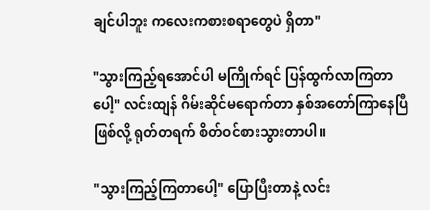ချင်ပါဘူး ကလေးကစားစရာတွေပဲ ရှိတာ"

"သွားကြည့်ရအောင်ပါ မကြိုက်ရင် ပြန်ထွက်လာကြတာပေါ့" လင်းထျန် ဂိမ်းဆိုင်မရောက်တာ နှစ်အတော်ကြာနေပြီဖြစ်လို့ ရုတ်တရက် စိတ်ဝင်စားသွားတာပါ။

"သွားကြည့်ကြတာပေါ့" ပြောပြီးတာနဲ့ လင်း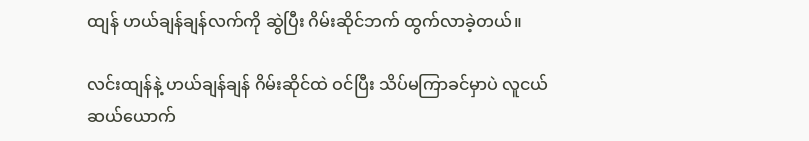ထျန် ဟယ်ချန်ချန်လက်ကို ဆွဲပြီး ဂိမ်းဆိုင်ဘက် ထွက်လာခဲ့တယ်။

လင်းထျန်နဲ့ ဟယ်ချန်ချန် ဂိမ်းဆိုင်ထဲ ဝင်ပြီး သိပ်မကြာခင်မှာပဲ လူငယ်ဆယ်ယောက်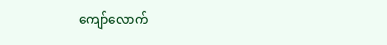ကျော်လောက်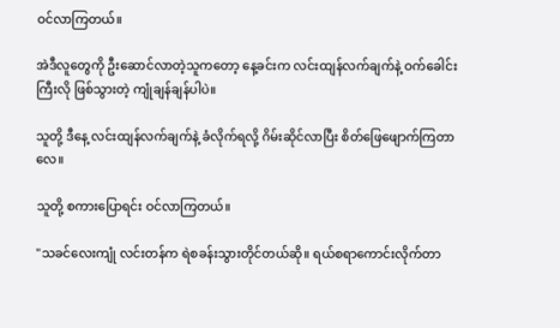ဝင်လာကြတယ်။

အဲဒီလူတွေကို ဦးဆောင်လာတဲ့သူကတော့ နေ့ခင်းက လင်းထျန်လက်ချက်နဲ့ ဝက်ခေါင်းကြီးလို ဖြစ်သွားတဲ့ ကျုံချန်ချန်ပါပဲ။

သူတို့ ဒီနေ့ လင်းထျန်လက်ချက်နဲ့ ခံလိုက်ရလို့ ဂိမ်းဆိုင်လာပြီး စိတ်ဖြေဖျောက်ကြတာလေ။

သူတို့ စကားပြောရင်း ဝင်လာကြတယ်။

"သခင်လေးကျုံ လင်းတန်က ရဲစခန်းသွားတိုင်တယ်ဆို။ ရယ်စရာကောင်းလိုက်တာ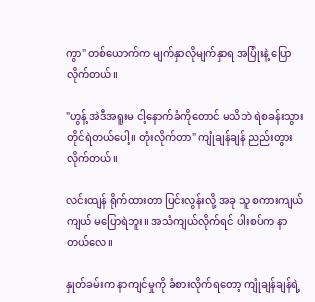ကွာ" တစ်ယောက်က မျက်နှာလိုမျက်နှာရ အပြုံးနဲ့ ပြောလိုက်တယ်။

"ဟွန့် အဲဒီအရူးမ ငါ့နောက်ခံကိုတောင် မသိဘဲ ရဲစခန်းသွားတိုင်ရဲတယ်ပေါ့။ တုံးလိုက်တာ" ကျုံချန်ချန် ညည်းတွားလိုက်တယ်။

လင်းထျန် ရိုက်ထားတာ ပြင်းလွန်းလို့ အခု သူ စကားကျယ်ကျယ် မပြောရဲဘူး။ အသံကျယ်လိုက်ရင် ပါးစပ်က နာတယ်လေ။

နှုတ်ခမ်းက နာကျင်မှုကို ခံစားလိုက်ရတော့ ကျုံချန်ချန်ရဲ့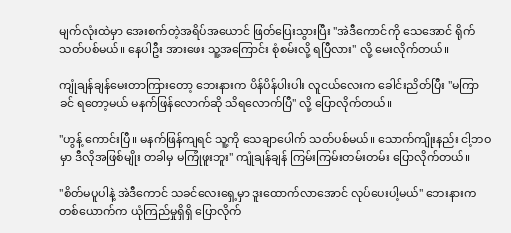မျက်လုံးထဲမှာ အေးစက်တဲ့အရိပ်အယောင် ဖြတ်ပြေးသွားပြီး "အဲဒီကောင်ကို သေအောင် ရိုက်သတ်ပစ်မယ်။ နေပါဦး အားဖေး သူ့အကြောင်း စုံစမ်းလို့ ရပြီလား" လို့ မေးလိုက်တယ်။

ကျုံချန်ချန်မေးတာကြားတော့ ဘေးနားက ပိန်ပိန်ပါးပါး လူငယ်လေးက ခေါင်းညိတ်ပြီး "မကြာခင် ရတော့မယ် မနက်ဖြန်လောက်ဆို သိရလောက်ပြီ" လို့ ပြောလိုက်တယ်။

"ဟွန့် ကောင်းပြီ။ မနက်ဖြန်ကျရင် သူ့ကို သေချာပေါက် သတ်ပစ်မယ်။ သောက်ကျိုးနည်း ငါ့ဘဝမှာ ဒီလိုအဖြစ်မျိုး တခါမှ မကြုံဖူးဘူး" ကျုံချန်ချန် ကြမ်းကြမ်းတမ်းတမ်း ပြောလိုက်တယ်။

"စိတ်မပူပါနဲ့ အဲဒီကောင် သခင်လေးရှေ့မှာ ဒူးထောက်လာအောင် လုပ်ပေးပါ့မယ်" ဘေးနားက တစ်ယောက်က ယုံကြည်မှုရှိရှိ ပြောလိုက်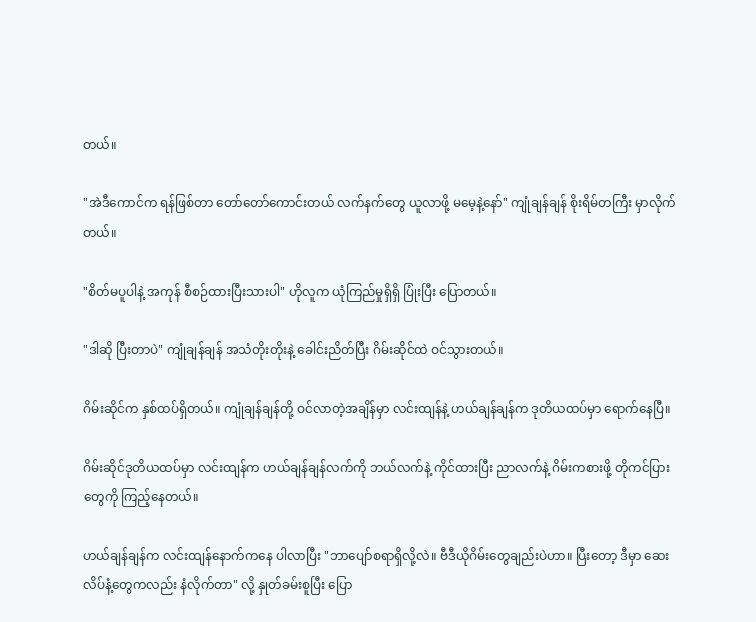တယ်။

"အဲဒီကောင်က ရန်ဖြစ်တာ တော်တော်ကောင်းတယ် လက်နက်တွေ ယူလာဖို့ မမေ့နဲ့နော်" ကျုံချန်ချန် စိုးရိမ်တကြီး မှာလိုက်တယ်။

"စိတ်မပူပါနဲ့ အကုန် စီစဉ်ထားပြီးသားပါ" ဟိုလူက ယုံကြည်မှုရှိရှိ ပြုံးပြီး ပြောတယ်။

"ဒါဆို ပြီးတာပဲ" ကျုံချန်ချန် အသံတိုးတိုးနဲ့ ခေါင်းညိတ်ပြီး ဂိမ်းဆိုင်ထဲ ဝင်သွားတယ်။

ဂိမ်းဆိုင်က နှစ်ထပ်ရှိတယ်။ ကျုံချန်ချန်တို့ ဝင်လာတဲ့အချိန်မှာ လင်းထျန်နဲ့ ဟယ်ချန်ချန်က ဒုတိယထပ်မှာ ရောက်နေပြီ။

ဂိမ်းဆိုင်ဒုတိယထပ်မှာ လင်းထျန်က ဟယ်ချန်ချန်လက်ကို ဘယ်လက်နဲ့ ကိုင်ထားပြီး ညာလက်နဲ့ ဂိမ်းကစားဖို့ တိုကင်ပြားတွေကို ကြည့်နေတယ်။

ဟယ်ချန်ချန်က လင်းထျန်နောက်ကနေ ပါလာပြီး "ဘာပျော်စရာရှိလို့လဲ။ ဗီဒီယိုဂိမ်းတွေချည်းပဲဟာ။ ပြီးတော့ ဒီမှာ ဆေးလိပ်နံ့တွေကလည်း နံလိုက်တာ" လို့ နှုတ်ခမ်းစူပြီး ပြော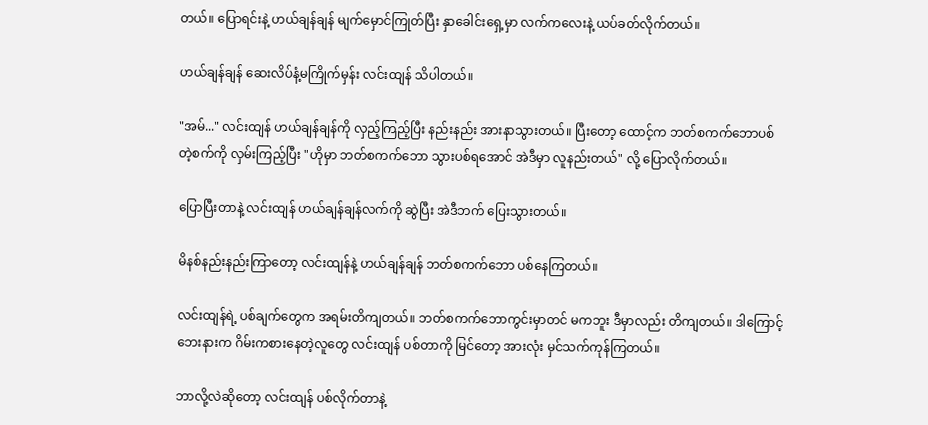တယ်။ ပြောရင်းနဲ့ ဟယ်ချန်ချန် မျက်မှောင်ကြုတ်ပြီး နှာခေါင်းရှေ့မှာ လက်ကလေးနဲ့ ယပ်ခတ်လိုက်တယ်။

ဟယ်ချန်ချန် ဆေးလိပ်နံ့မကြိုက်မှန်း လင်းထျန် သိပါတယ်။

"အမ်..." လင်းထျန် ဟယ်ချန်ချန်ကို လှည့်ကြည့်ပြီး နည်းနည်း အားနာသွားတယ်။ ပြီးတော့ ထောင့်က ဘတ်စကက်ဘောပစ်တဲ့စက်ကို လှမ်းကြည့်ပြီး "ဟိုမှာ ဘတ်စကက်ဘော သွားပစ်ရအောင် အဲဒီမှာ လူနည်းတယ်" လို့ ပြောလိုက်တယ်။

ပြောပြီးတာနဲ့ လင်းထျန် ဟယ်ချန်ချန်လက်ကို ဆွဲပြီး အဲဒီဘက် ပြေးသွားတယ်။

မိနစ်နည်းနည်းကြာတော့ လင်းထျန်နဲ့ ဟယ်ချန်ချန် ဘတ်စကက်ဘော ပစ်နေကြတယ်။

လင်းထျန်ရဲ့ ပစ်ချက်တွေက အရမ်းတိကျတယ်။ ဘတ်စကက်ဘောကွင်းမှာတင် မကဘူး ဒီမှာလည်း တိကျတယ်။ ဒါကြောင့် ဘေးနားက ဂိမ်းကစားနေတဲ့လူတွေ လင်းထျန် ပစ်တာကို မြင်တော့ အားလုံး မှင်သက်ကုန်ကြတယ်။

ဘာလို့လဲဆိုတော့ လင်းထျန် ပစ်လိုက်တာနဲ့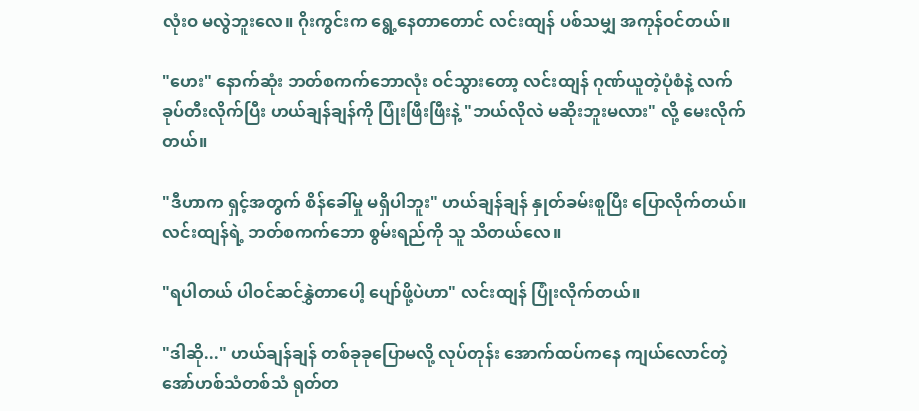လုံးဝ မလွဲဘူးလေ။ ဂိုးကွင်းက ရွေ့နေတာတောင် လင်းထျန် ပစ်သမျှ အကုန်ဝင်တယ်။

"ဟေး" နောက်ဆုံး ဘတ်စကက်ဘောလုံး ဝင်သွားတော့ လင်းထျန် ဂုဏ်ယူတဲ့ပုံစံနဲ့ လက်ခုပ်တီးလိုက်ပြီး ဟယ်ချန်ချန်ကို ပြုံးဖြီးဖြီးနဲ့ "ဘယ်လိုလဲ မဆိုးဘူးမလား" လို့ မေးလိုက်တယ်။

"ဒီဟာက ရှင့်အတွက် စိန်ခေါ်မှု မရှိပါဘူး" ဟယ်ချန်ချန် နှုတ်ခမ်းစူပြီး ပြောလိုက်တယ်။ လင်းထျန်ရဲ့ ဘတ်စကက်ဘော စွမ်းရည်ကို သူ သိတယ်လေ။

"ရပါတယ် ပါဝင်ဆင်နွှဲတာပေါ့ ပျော်ဖို့ပဲဟာ" လင်းထျန် ပြုံးလိုက်တယ်။

"ဒါဆို..." ဟယ်ချန်ချန် တစ်ခုခုပြောမလို့ လုပ်တုန်း အောက်ထပ်ကနေ ကျယ်လောင်တဲ့ အော်ဟစ်သံတစ်သံ ရုတ်တ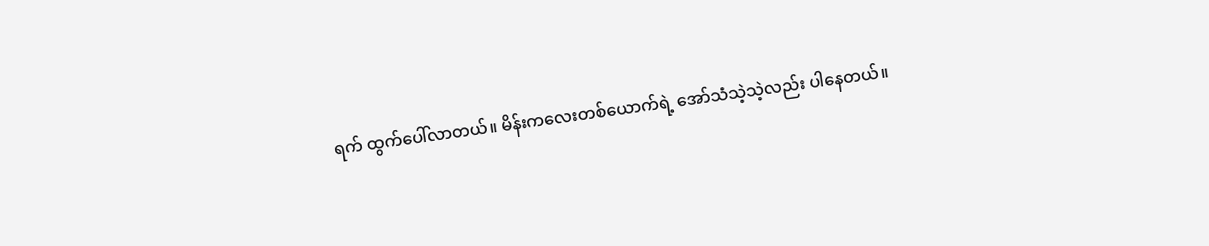ရက် ထွက်ပေါ်လာတယ်။ မိန်းကလေးတစ်ယောက်ရဲ့ အော်သံသဲ့သဲ့လည်း ပါနေတယ်။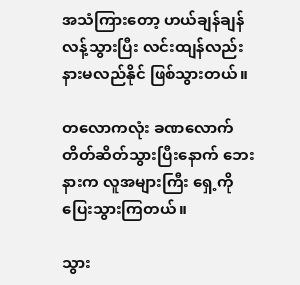အသံကြားတော့ ဟယ်ချန်ချန် လန့်သွားပြီး လင်းထျန်လည်း နားမလည်နိုင် ဖြစ်သွားတယ်။

တလောကလုံး ခဏလောက် တိတ်ဆိတ်သွားပြီးနောက် ဘေးနားက လူအများကြီး ရှေ့ကို ပြေးသွားကြတယ်။

သွား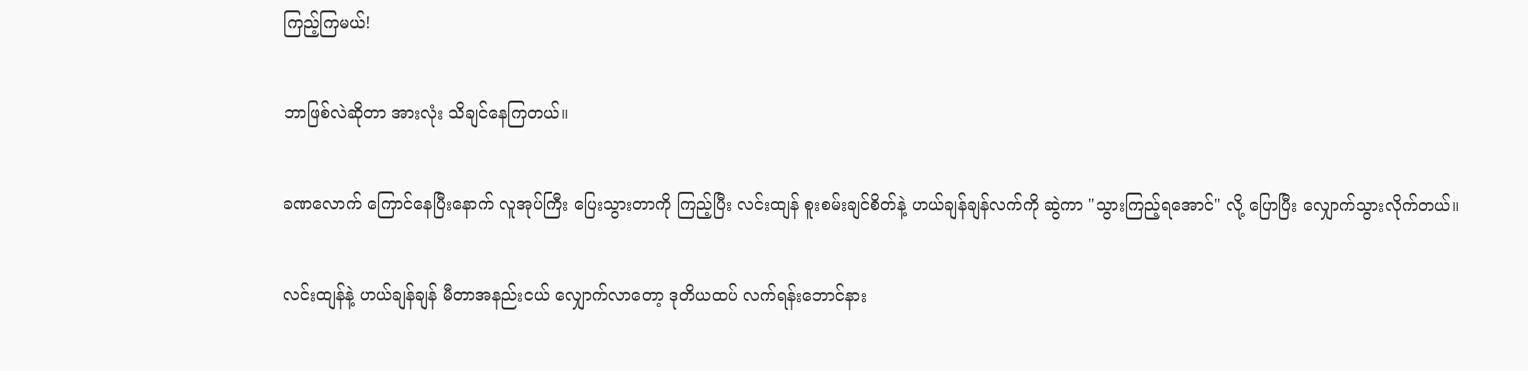ကြည့်ကြမယ်!

ဘာဖြစ်လဲဆိုတာ အားလုံး သိချင်နေကြတယ်။

ခဏလောက် ကြောင်နေပြီးနောက် လူအုပ်ကြီး ပြေးသွားတာကို ကြည့်ပြီး လင်းထျန် စူးစမ်းချင်စိတ်နဲ့ ဟယ်ချန်ချန်လက်ကို ဆွဲကာ "သွားကြည့်ရအောင်" လို့ ပြောပြီး လျှောက်သွားလိုက်တယ်။

လင်းထျန်နဲ့ ဟယ်ချန်ချန် မီတာအနည်းငယ် လျှောက်လာတော့ ဒုတိယထပ် လက်ရန်းဘောင်နား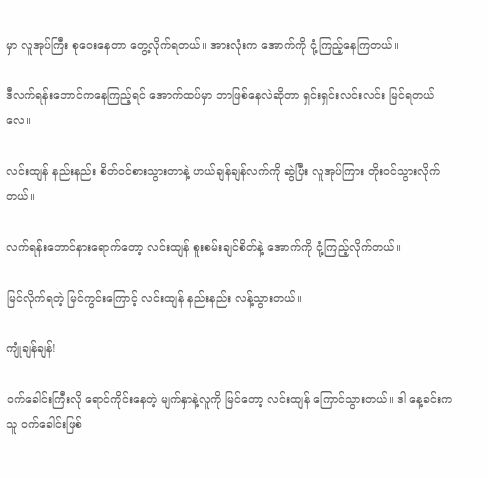မှာ လူအုပ်ကြီး စုဝေးနေတာ တွေ့လိုက်ရတယ်။ အားလုံးက အောက်ကို ငုံ့ကြည့်နေကြတယ်။

ဒီလက်ရန်းဘောင်ကနေကြည့်ရင် အောက်ထပ်မှာ ဘာဖြစ်နေလဲဆိုတာ ရှင်းရှင်းလင်းလင်း မြင်ရတယ်လေ။

လင်းထျန် နည်းနည်း စိတ်ဝင်စားသွားတာနဲ့ ဟယ်ချန်ချန်လက်ကို ဆွဲပြီး လူအုပ်ကြား တိုးဝင်သွားလိုက်တယ်။

လက်ရန်းဘောင်နားရောက်တော့ လင်းထျန် စူးစမ်းချင်စိတ်နဲ့ အောက်ကို ငုံ့ကြည့်လိုက်တယ်။

မြင်လိုက်ရတဲ့ မြင်ကွင်းကြောင့် လင်းထျန် နည်းနည်း လန့်သွားတယ်။

ကျုံချန်ချန်!

ဝက်ခေါင်းကြီးလို ရောင်ကိုင်းနေတဲ့ မျက်နှာနဲ့လူကို မြင်တော့ လင်းထျန် ကြောင်သွားတယ်။ ဒါ နေ့ခင်းက သူ ဝက်ခေါင်းဖြစ်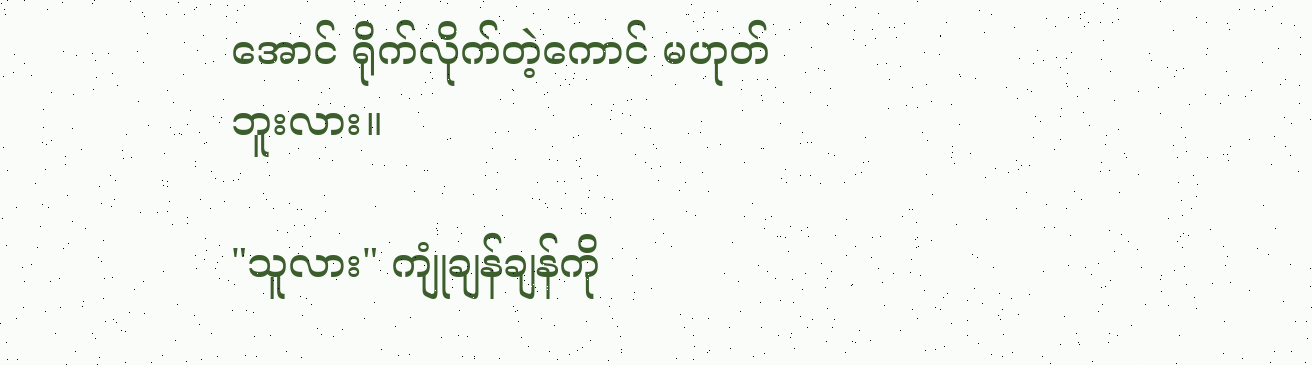အောင် ရိုက်လိုက်တဲ့ကောင် မဟုတ်ဘူးလား။

"သူလား" ကျုံချန်ချန်ကို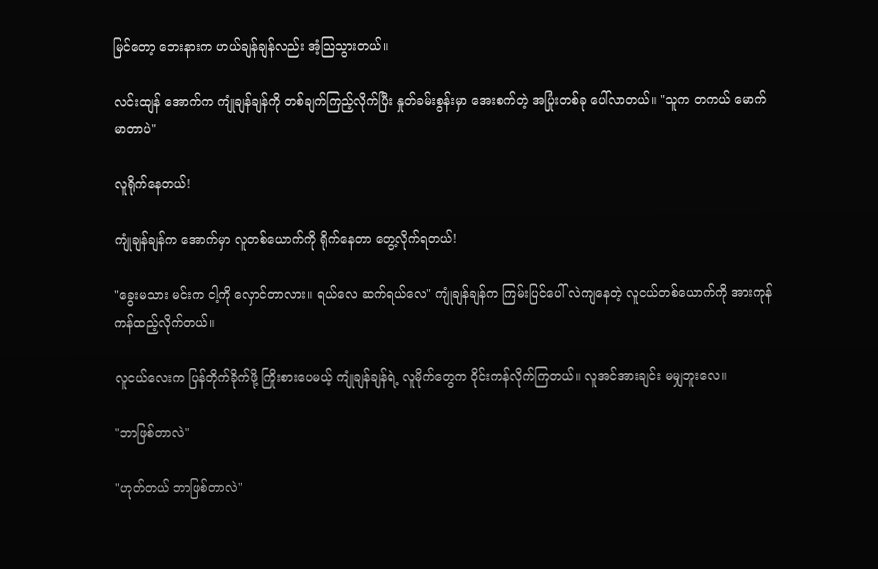မြင်တော့ ဘေးနားက ဟယ်ချန်ချန်လည်း အံ့သြသွားတယ်။

လင်းထျန် အောက်က ကျုံချန်ချန်ကို တစ်ချက်ကြည့်လိုက်ပြီး နှုတ်ခမ်းစွန်းမှာ အေးစက်တဲ့ အပြုံးတစ်ခု ပေါ်လာတယ်။ "သူက တကယ် မောက်မာတာပဲ"

လူရိုက်နေတယ်!

ကျုံချန်ချန်က အောက်မှာ လူတစ်ယောက်ကို ရိုက်နေတာ တွေ့လိုက်ရတယ်!

"ခွေးမသား မင်းက ငါ့ကို လှောင်တာလား။ ရယ်လေ ဆက်ရယ်လေ" ကျုံချန်ချန်က ကြမ်းပြင်ပေါ် လဲကျနေတဲ့ လူငယ်တစ်ယောက်ကို အားကုန် ကန်ထည့်လိုက်တယ်။

လူငယ်လေးက ပြန်တိုက်ခိုက်ဖို့ ကြိုးစားပေမယ့် ကျုံချန်ချန်ရဲ့ လူမိုက်တွေက ဝိုင်းကန်လိုက်ကြတယ်။ လူအင်အားချင်း မမျှဘူးလေ။

"ဘာဖြစ်တာလဲ"

"ဟုတ်တယ် ဘာဖြစ်တာလဲ"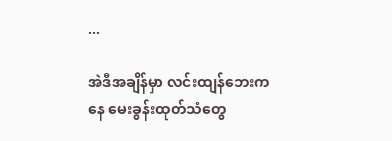...

အဲဒီအချိန်မှာ လင်းထျန်ဘေးကနေ မေးခွန်းထုတ်သံတွေ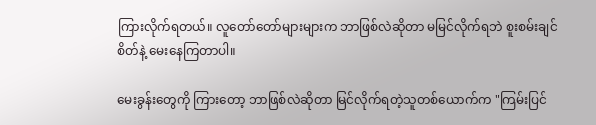ကြားလိုက်ရတယ်။ လူတော်တော်များများက ဘာဖြစ်လဲဆိုတာ မမြင်လိုက်ရဘဲ စူးစမ်းချင်စိတ်နဲ့ မေးနေကြတာပါ။

မေးခွန်းတွေကို ကြားတော့ ဘာဖြစ်လဲဆိုတာ မြင်လိုက်ရတဲ့သူတစ်ယောက်က "ကြမ်းပြင်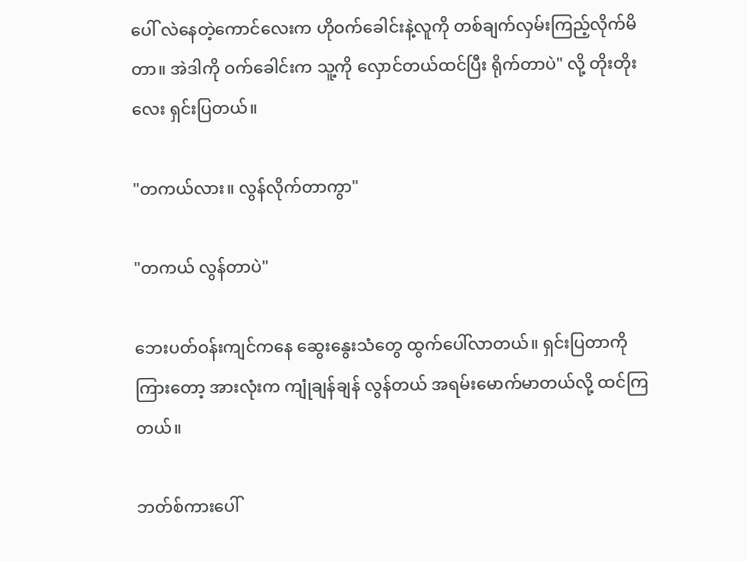ပေါ် လဲနေတဲ့ကောင်လေးက ဟိုဝက်ခေါင်းနဲ့လူကို တစ်ချက်လှမ်းကြည့်လိုက်မိတာ။ အဲဒါကို ဝက်ခေါင်းက သူ့ကို လှောင်တယ်ထင်ပြီး ရိုက်တာပဲ" လို့ တိုးတိုးလေး ရှင်းပြတယ်။

"တကယ်လား။ လွန်လိုက်တာကွာ"

"တကယ် လွန်တာပဲ"

ဘေးပတ်ဝန်းကျင်ကနေ ဆွေးနွေးသံတွေ ထွက်ပေါ်လာတယ်။ ရှင်းပြတာကို ကြားတော့ အားလုံးက ကျုံချန်ချန် လွန်တယ် အရမ်းမောက်မာတယ်လို့ ထင်ကြတယ်။

ဘတ်စ်ကားပေါ်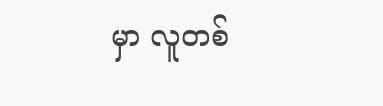မှာ လူတစ်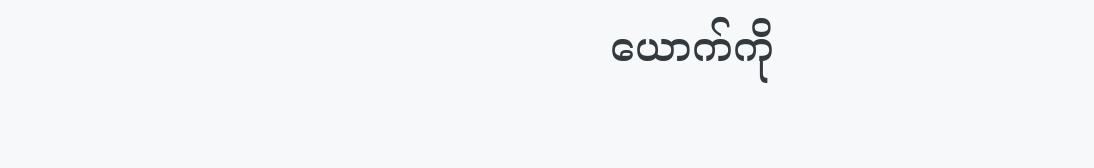ယောက်ကို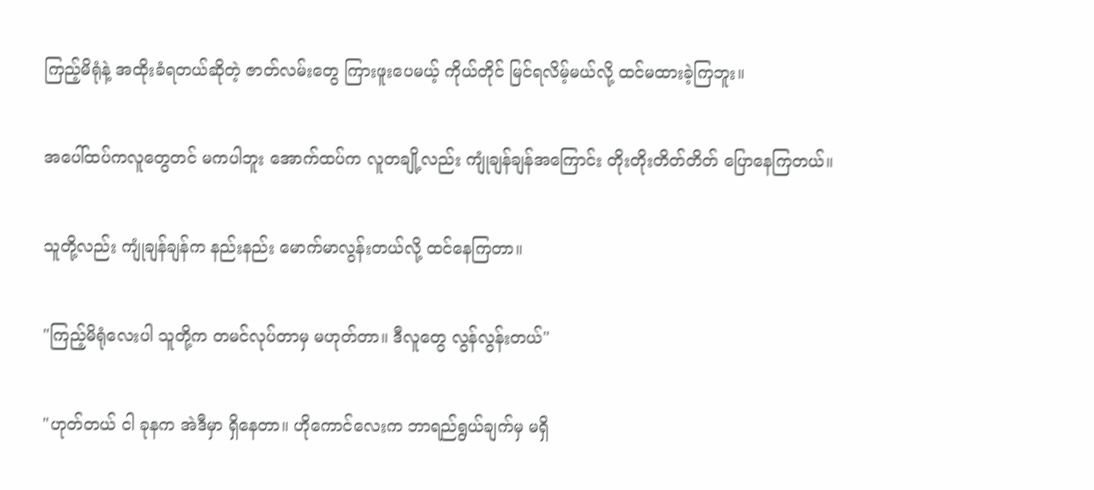ကြည့်မိရုံနဲ့ အထိုးခံရတယ်ဆိုတဲ့ ဇာတ်လမ်းတွေ ကြားဖူးပေမယ့် ကိုယ်တိုင် မြင်ရလိမ့်မယ်လို့ ထင်မထားခဲ့ကြဘူး။

အပေါ်ထပ်ကလူတွေတင် မကပါဘူး အောက်ထပ်က လူတချို့လည်း ကျုံချန်ချန်အကြောင်း တိုးတိုးတိတ်တိတ် ပြောနေကြတယ်။

သူတို့လည်း ကျုံချန်ချန်က နည်းနည်း မောက်မာလွန်းတယ်လို့ ထင်နေကြတာ။

"ကြည့်မိရုံလေးပါ သူတို့က တမင်လုပ်တာမှ မဟုတ်တာ။ ဒီလူတွေ လွန်လွန်းတယ်"

"ဟုတ်တယ် ငါ ခုနက အဲဒီမှာ ရှိနေတာ။ ဟိုကောင်လေးက ဘာရည်ရွယ်ချက်မှ မရှိ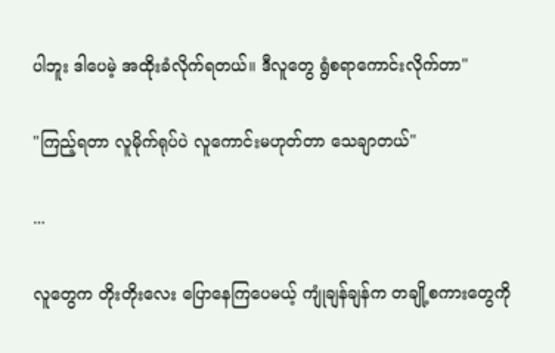ပါဘူး ဒါပေမဲ့ အထိုးခံလိုက်ရတယ်။ ဒီလူတွေ ရွံစရာကောင်းလိုက်တာ"

"ကြည့်ရတာ လူမိုက်ရုပ်ပဲ လူကောင်းမဟုတ်တာ သေချာတယ်"

...

လူတွေက တိုးတိုးလေး ပြောနေကြပေမယ့် ကျုံချန်ချန်က တချို့စကားတွေကို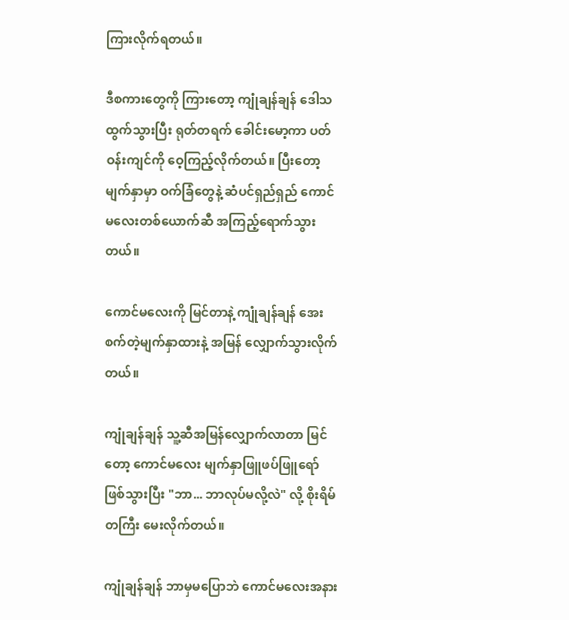ကြားလိုက်ရတယ်။

ဒီစကားတွေကို ကြားတော့ ကျုံချန်ချန် ဒေါသထွက်သွားပြီး ရုတ်တရက် ခေါင်းမော့ကာ ပတ်ဝန်းကျင်ကို ဝေ့ကြည့်လိုက်တယ်။ ပြီးတော့ မျက်နှာမှာ ဝက်ခြံတွေနဲ့ ဆံပင်ရှည်ရှည် ကောင်မလေးတစ်ယောက်ဆီ အကြည့်ရောက်သွားတယ်။

ကောင်မလေးကို မြင်တာနဲ့ ကျုံချန်ချန် အေးစက်တဲ့မျက်နှာထားနဲ့ အမြန် လျှောက်သွားလိုက်တယ်။

ကျုံချန်ချန် သူ့ဆီအမြန်လျှောက်လာတာ မြင်တော့ ကောင်မလေး မျက်နှာဖြူဖပ်ဖြူရော် ဖြစ်သွားပြီး "ဘာ... ဘာလုပ်မလို့လဲ" လို့ စိုးရိမ်တကြီး မေးလိုက်တယ်။

ကျုံချန်ချန် ဘာမှမပြောဘဲ ကောင်မလေးအနား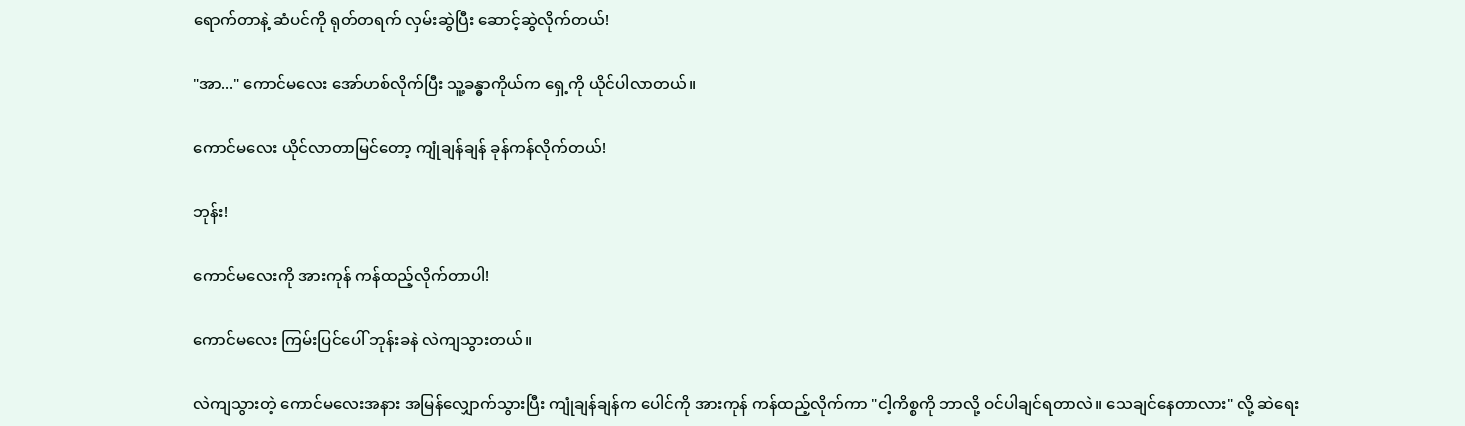ရောက်တာနဲ့ ဆံပင်ကို ရုတ်တရက် လှမ်းဆွဲပြီး ဆောင့်ဆွဲလိုက်တယ်!

"အာ..." ကောင်မလေး အော်ဟစ်လိုက်ပြီး သူ့ခန္ဓာကိုယ်က ရှေ့ကို ယိုင်ပါလာတယ်။

ကောင်မလေး ယိုင်လာတာမြင်တော့ ကျုံချန်ချန် ခုန်ကန်လိုက်တယ်!

ဘုန်း!

ကောင်မလေးကို အားကုန် ကန်ထည့်လိုက်တာပါ!

ကောင်မလေး ကြမ်းပြင်ပေါ် ဘုန်းခနဲ လဲကျသွားတယ်။

လဲကျသွားတဲ့ ကောင်မလေးအနား အမြန်လျှောက်သွားပြီး ကျုံချန်ချန်က ပေါင်ကို အားကုန် ကန်ထည့်လိုက်ကာ "ငါ့ကိစ္စကို ဘာလို့ ဝင်ပါချင်ရတာလဲ။ သေချင်နေတာလား" လို့ ဆဲရေး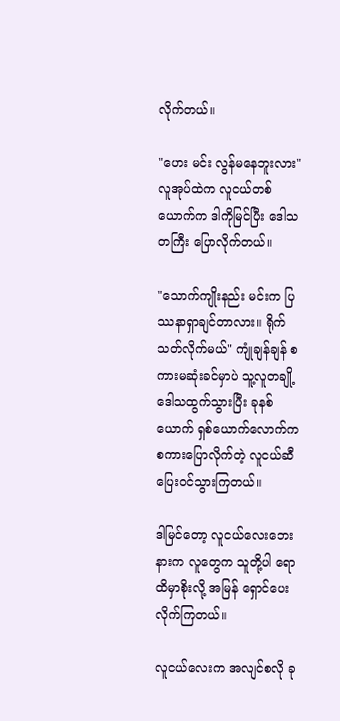လိုက်တယ်။

"ဟေး မင်း လွန်မနေဘူးလား" လူအုပ်ထဲက လူငယ်တစ်ယောက်က ဒါကိုမြင်ပြီး ဒေါသတကြီး ပြောလိုက်တယ်။

"သောက်ကျိုးနည်း မင်းက ပြဿနာရှာချင်တာလား။ ရိုက်သတ်လိုက်မယ်" ကျုံချန်ချန် စကားမဆုံးခင်မှာပဲ သူ့လူတချို့ ဒေါသထွက်သွားပြီး ခုနစ်ယောက် ရှစ်ယောက်လောက်က စကားပြောလိုက်တဲ့ လူငယ်ဆီ ပြေးဝင်သွားကြတယ်။

ဒါမြင်တော့ လူငယ်လေးဘေးနားက လူတွေက သူတို့ပါ ရောထိမှာစိုးလို့ အမြန် ရှောင်ပေးလိုက်ကြတယ်။

လူငယ်လေးက အလျင်စလို ခု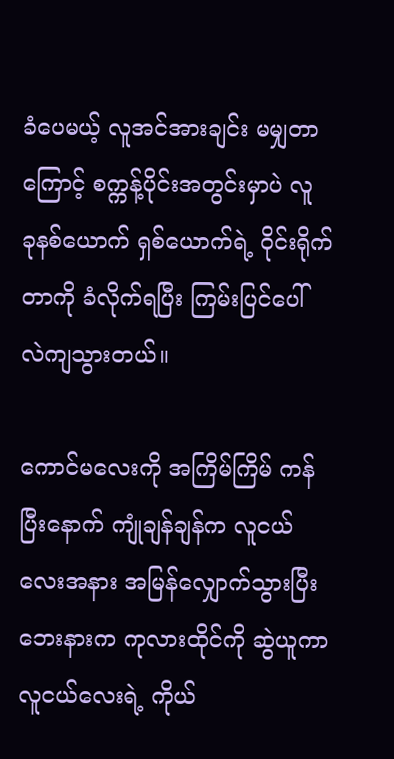ခံပေမယ့် လူအင်အားချင်း မမျှတာကြောင့် စက္ကန့်ပိုင်းအတွင်းမှာပဲ လူ ခုနစ်ယောက် ရှစ်ယောက်ရဲ့ ဝိုင်းရိုက်တာကို ခံလိုက်ရပြီး ကြမ်းပြင်ပေါ် လဲကျသွားတယ်။

ကောင်မလေးကို အကြိမ်ကြိမ် ကန်ပြီးနောက် ကျုံချန်ချန်က လူငယ်လေးအနား အမြန်လျှောက်သွားပြီး ဘေးနားက ကုလားထိုင်ကို ဆွဲယူကာ လူငယ်လေးရဲ့ ကိုယ်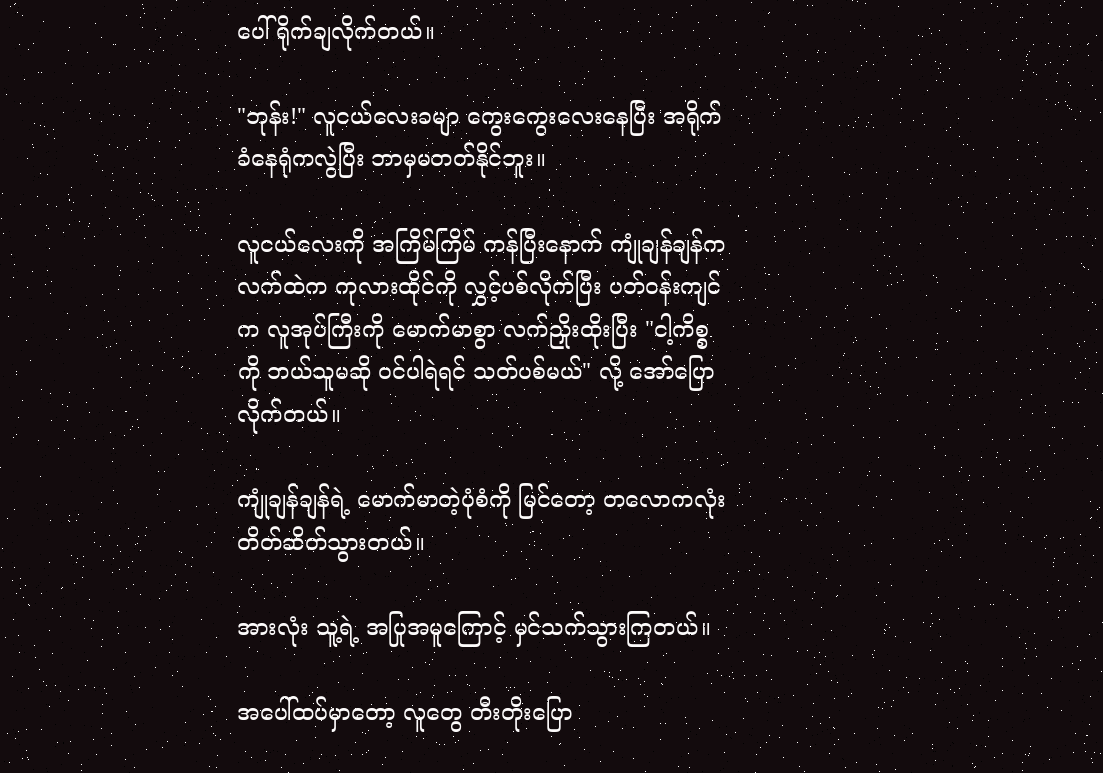ပေါ် ရိုက်ချလိုက်တယ်။

"ဘုန်း!" လူငယ်လေးခမျာ ကွေးကွေးလေးနေပြီး အရိုက်ခံနေရုံကလွဲပြီး ဘာမှမတတ်နိုင်ဘူး။

လူငယ်လေးကို အကြိမ်ကြိမ် ကန်ပြီးနောက် ကျုံချန်ချန်က လက်ထဲက ကုလားထိုင်ကို လွှင့်ပစ်လိုက်ပြီး ပတ်ဝန်းကျင်က လူအုပ်ကြီးကို မောက်မာစွာ လက်ညှိုးထိုးပြီး "ငါ့ကိစ္စကို ဘယ်သူမဆို ဝင်ပါရဲရင် သတ်ပစ်မယ်" လို့ အော်ပြောလိုက်တယ်။

ကျုံချန်ချန်ရဲ့ မောက်မာတဲ့ပုံစံကို မြင်တော့ တလောကလုံး တိတ်ဆိတ်သွားတယ်။

အားလုံး သူ့ရဲ့ အပြုအမူကြောင့် မှင်သက်သွားကြတယ်။

အပေါ်ထပ်မှာတော့ လူတွေ တီးတိုးပြော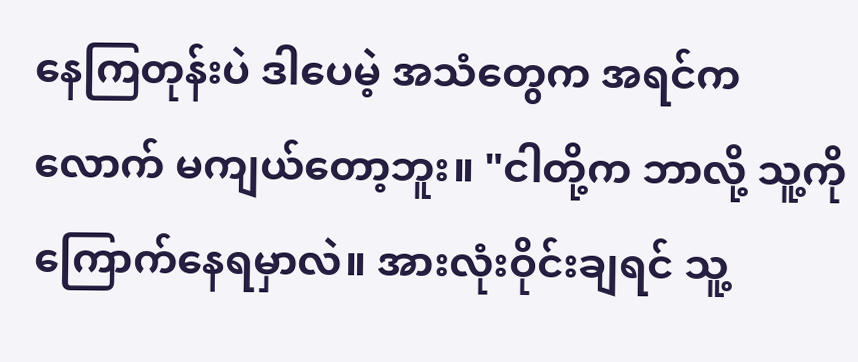နေကြတုန်းပဲ ဒါပေမဲ့ အသံတွေက အရင်ကလောက် မကျယ်တော့ဘူး။ "ငါတို့က ဘာလို့ သူ့ကို ကြောက်နေရမှာလဲ။ အားလုံးဝိုင်းချရင် သူ့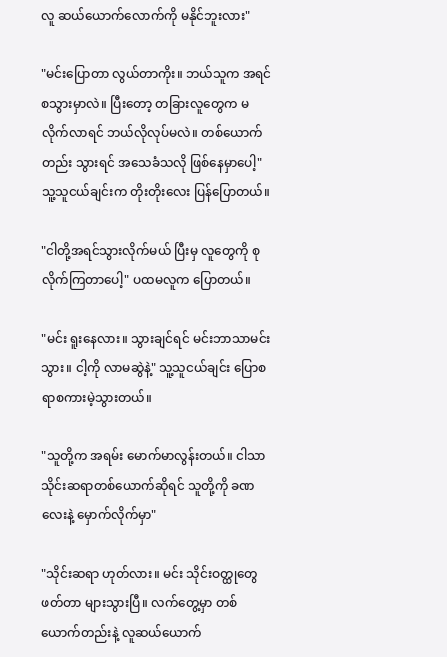လူ ဆယ်ယောက်လောက်ကို မနိုင်ဘူးလား"

"မင်းပြောတာ လွယ်တာကိုး။ ဘယ်သူက အရင်စသွားမှာလဲ။ ပြီးတော့ တခြားလူတွေက မလိုက်လာရင် ဘယ်လိုလုပ်မလဲ။ တစ်ယောက်တည်း သွားရင် အသေခံသလို ဖြစ်နေမှာပေါ့" သူ့သူငယ်ချင်းက တိုးတိုးလေး ပြန်ပြောတယ်။

"ငါတို့အရင်သွားလိုက်မယ် ပြီးမှ လူတွေကို စုလိုက်ကြတာပေါ့" ပထမလူက ပြောတယ်။

"မင်း ရူးနေလား။ သွားချင်ရင် မင်းဘာသာမင်းသွား။ ငါ့ကို လာမဆွဲနဲ့" သူ့သူငယ်ချင်း ပြောစရာစကားမဲ့သွားတယ်။

"သူတို့က အရမ်း မောက်မာလွန်းတယ်။ ငါသာ သိုင်းဆရာတစ်ယောက်ဆိုရင် သူတို့ကို ခဏလေးနဲ့ မှောက်လိုက်မှာ"

"သိုင်းဆရာ ဟုတ်လား။ မင်း သိုင်းဝတ္ထုတွေ ဖတ်တာ များသွားပြီ။ လက်တွေ့မှာ တစ်ယောက်တည်းနဲ့ လူဆယ်ယောက်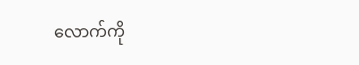လောက်ကို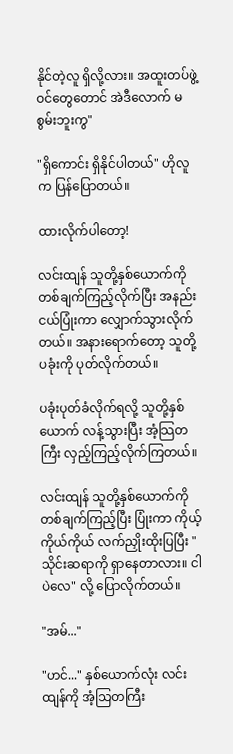နိုင်တဲ့လူ ရှိလို့လား။ အထူးတပ်ဖွဲ့ဝင်တွေတောင် အဲဒီလောက် မစွမ်းဘူးကွ"

"ရှိကောင်း ရှိနိုင်ပါတယ်" ဟိုလူက ပြန်ပြောတယ်။

ထားလိုက်ပါတော့!

လင်းထျန် သူတို့နှစ်ယောက်ကို တစ်ချက်ကြည့်လိုက်ပြီး အနည်းငယ်ပြုံးကာ လျှောက်သွားလိုက်တယ်။ အနားရောက်တော့ သူတို့ပခုံးကို ပုတ်လိုက်တယ်။

ပခုံးပုတ်ခံလိုက်ရလို့ သူတို့နှစ်ယောက် လန့်သွားပြီး အံ့သြတကြီး လှည့်ကြည့်လိုက်ကြတယ်။

လင်းထျန် သူတို့နှစ်ယောက်ကို တစ်ချက်ကြည့်ပြီး ပြုံးကာ ကိုယ့်ကိုယ်ကိုယ် လက်ညှိုးထိုးပြပြီး "သိုင်းဆရာကို ရှာနေတာလား။ ငါပဲလေ" လို့ ပြောလိုက်တယ်။

"အမ်..."

"ဟင်..." နှစ်ယောက်လုံး လင်းထျန်ကို အံ့သြတကြီး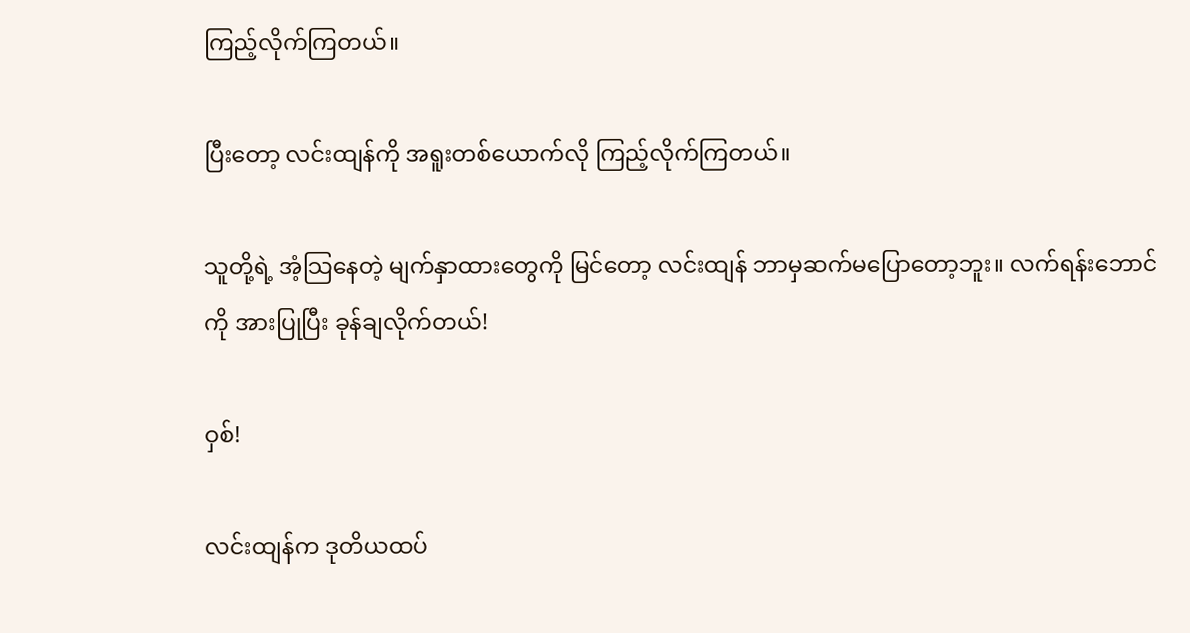ကြည့်လိုက်ကြတယ်။

ပြီးတော့ လင်းထျန်ကို အရူးတစ်ယောက်လို ကြည့်လိုက်ကြတယ်။

သူတို့ရဲ့ အံ့သြနေတဲ့ မျက်နှာထားတွေကို မြင်တော့ လင်းထျန် ဘာမှဆက်မပြောတော့ဘူး။ လက်ရန်းဘောင်ကို အားပြုပြီး ခုန်ချလိုက်တယ်!

ဝှစ်!

လင်းထျန်က ဒုတိယထပ်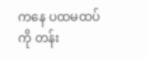ကနေ ပထမထပ်ကို တန်း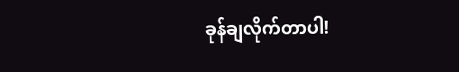ခုန်ချလိုက်တာပါ!